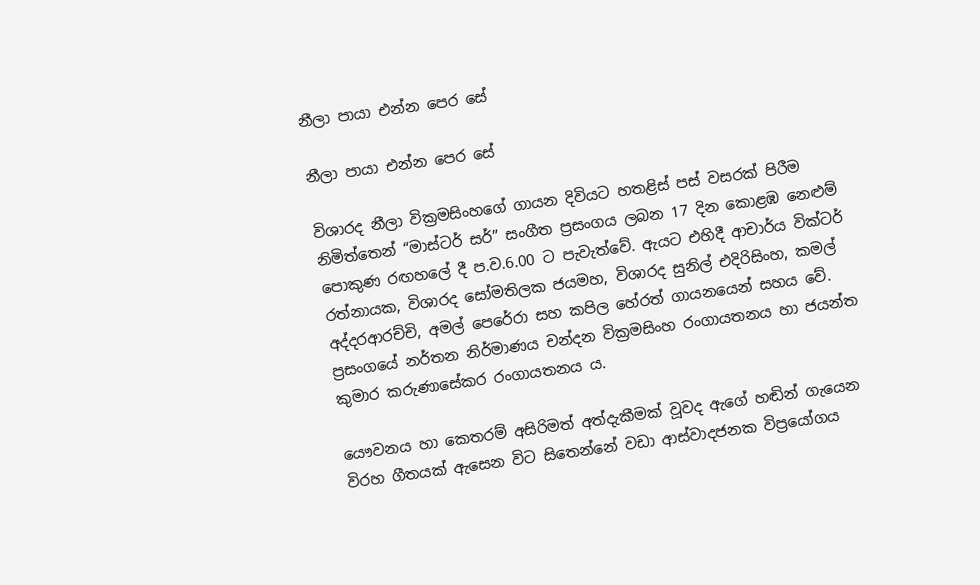නීලා පායා එන්න පෙර සේ

නීලා පායා එන්න පෙර සේ

විශාරද නීලා වික්‍රමසිංහගේ ගායන දිවියට හතළිස් පස් වසරක් පිරීම නිමිත්තෙන් “මාස්ටර් සර්” සංගීත ප්‍රසංගය ලබන 17 දින කොළඹ නෙළුම් පොකුණ රඟහලේ දී ප.ව.6.00 ට පැවැත්වේ. ඇයට එහිදී ආචාර්ය වික්ටර් රත්නායක, විශාරද සෝමතිලක ජයමහ, විශාරද සුනිල් එදිරිසිංහ, කමල් අද්දරආරච්චි, අමල් පෙරේරා සහ කපිල හේරත් ගායනයෙන් සහය වේ. ප්‍රසංගයේ නර්තන නිර්මාණය චන්දන වික්‍රමසිංහ රංගායතනය හා ජයන්ත කුමාර කරුණාසේකර රංගායතනය ය.

යෞවනය හා කෙතරම් අසිරිමත් අත්දැකීමක් වූවද ඇගේ හඬින් ගැයෙන විරහ ගීතයක් ඇසෙන විට සිතෙන්නේ වඩා ආස්වාදජනක විප්‍රයෝගය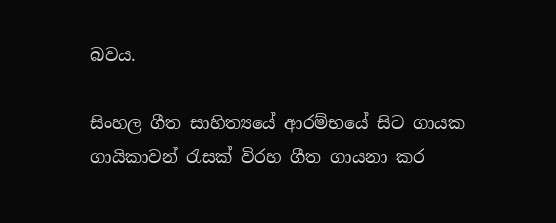බවය.

සිංහල ගීත සාහිත්‍යයේ ආරම්භයේ සිට ගායක ගායිකාවන් රැසක් විරහ ගීත ගායනා කර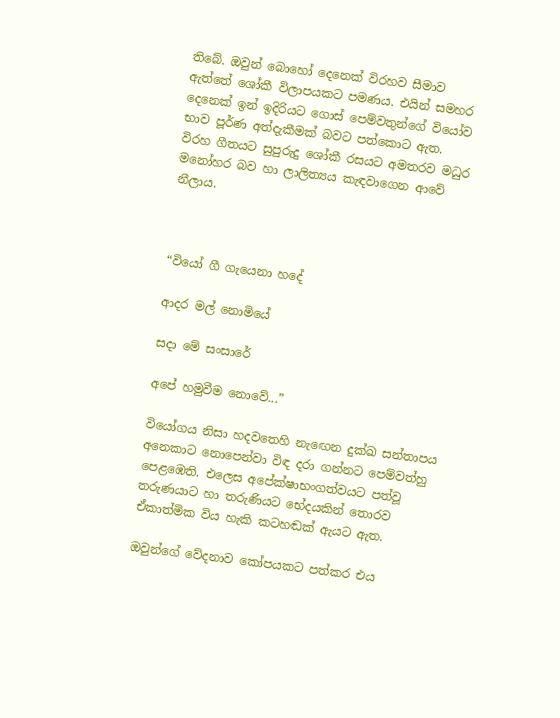තිබේ. ඔවුන් බොහෝ දෙනෙක් විරහව සීමාව ඇත්තේ ශෝකී විලාපයකට පමණය. එයින් සමහර දෙනෙක් ඉන් ඉදිරියට ගොස් පෙම්වතුන්ගේ වියෝව භාව පූර්ණ අත්දැකීමක් බවට පත්කොට ඇත. විරහ ගීතයට සුපුරුදු ශෝකී රසයට අමතරව මධුර මනෝහර බව හා ලාලිත්‍යය කැඳවාගෙන ආවේ නීලාය.



“වියෝ ගී ගැයෙනා හදේ

ආදර මල් නොමියේ

සදා මේ සංසාරේ

අපේ හමුවීම නොවේ...”

වියෝගය නිසා හදවතෙහි නැඟෙන දුක්ඛ සන්තාපය අනෙකාට නොපෙන්වා විඳ දරා ගන්නට පෙම්වත්හු පෙළඹෙති. එලෙස අපේක්ෂාභංගත්වයට පත්වූ තරුණයාට හා තරුණියට භේදයකින් තොරව ඒකාත්මික විය හැකි කටහඬක් ඇයට ඇත.

ඔවුන්ගේ වේදනාව කෝපයකට පත්කර එය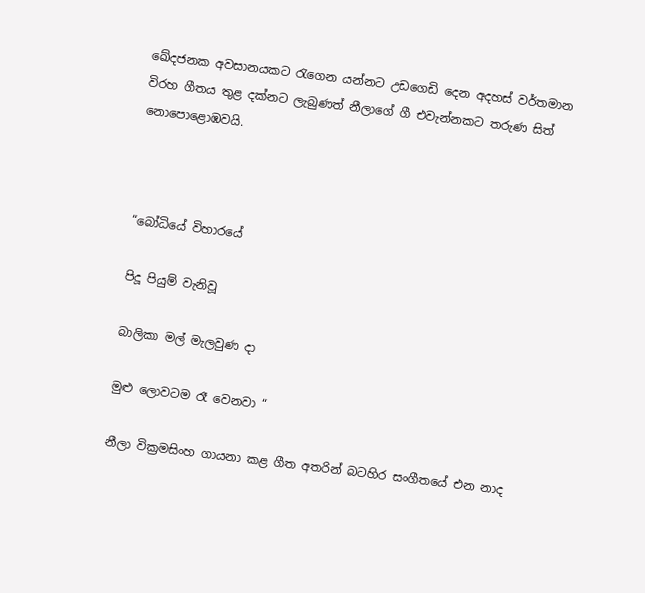ඛේදජනක අවසානයකට රැගෙන යන්නට උඩගෙඩි දෙන අදහස් වර්තමාන විරහ ගීතය තුළ දක්නට ලැබුණත් නීලාගේ ගී එවැන්නකට තරුණ සිත් නොපොළොඹවයි.



“බෝධියේ විහාරයේ

පිදූ පියුම් වැනිවූ

බාලිකා මල් මැලවුණ දා

මුළු ලොවටම රෑ වෙනවා “

නීලා වික්‍රමසිංහ ගායනා කළ ගීත අතරින් බටහිර සංගීතයේ එන නාද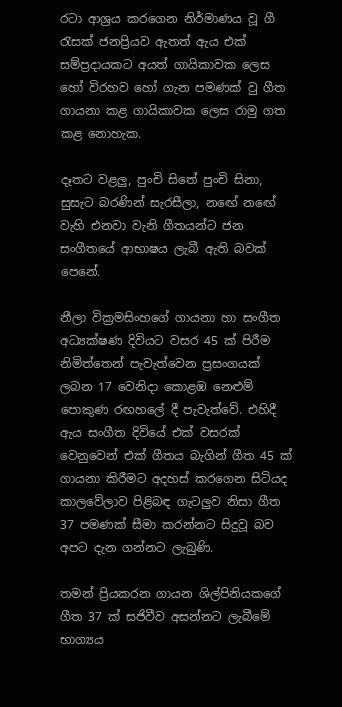රටා ආශ්‍රය කරගෙන නිර්මාණය වූ ගී රැසක් ජනප්‍රියව ඇතත් ඇය එක් සම්ප්‍රදායකට අයත් ගායිකාවක ලෙස හෝ විරහව හෝ ගැන පමණක් වු ගීත ගායනා කළ ගායිකාවක ලෙස රාමු ගත කළ නොහැක.

දෑතට වළලු, පුංචි සිතේ පුංචි සිනා, සුසැට බරණින් සැරසීලා, නඟේ නඟේ වැහි එනවා වැනි ගීතයන්ට ජන සංගීතයේ ආභාෂය ලැබී ඇති බවක් පෙනේ.

නීලා වික්‍රමසිංහගේ ගායනා හා සංගීත අධ්‍යක්ෂණ දිවියට වසර 45 ක් පිරීම නිමිත්තෙන් පැවැත්වෙන ප්‍රසංගයක් ලබන 17 වෙනිදා කොළඹ නෙළුම් පොකුණ රඟහලේ දී පැවැත්වේ. එහිදී ඇය සංගීත දිවියේ එක් වසරක් වෙනුවෙන් එක් ගීතය බැගින් ගීත 45 ක් ගායනා කිරීමට අදහස් කරගෙන සිටියද කාලවේලාව පිළිබඳ ගැටලුව නිසා ගීත 37 පමණක් සීමා කරන්නට සිදුවූ බව අපට දැන ගන්නට ලැබුණි.

තමන් ප්‍රියකරන ගායන ශිල්පිනියකගේ ගීත 37 ක් සජිවීව අසන්නට ලැබීමේ භාග්‍යය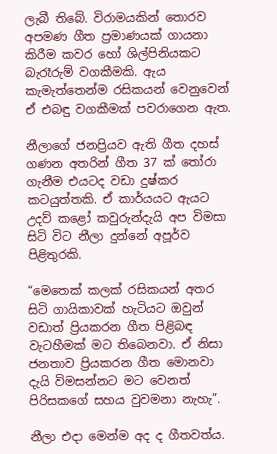ලැබී තිබේ. විරාමයකින් තොරව අපමණ ගීත ප්‍රමාණයක් ගායනා කිරීම කවර හෝ ශිල්පිනියකට බැරෑරුම් වගකීමකි. ඇය කැමැත්තෙන්ම රසිකයන් වෙනුවෙන් ඒ එබඳු වගකීමක් පවරාගෙන ඇත.

නීලාගේ ජනප්‍රියව ඇති ගීත දහස් ගණන අතරින් ගීත 37 ක් තෝරා ගැනීම එයටද වඩා දුෂ්කර කටයුත්තකි. ඒ කාර්යයට ඇයට උදව් කළෝ කවුරුන්දැයි අප විමසා සිටි විට නීලා දුන්නේ අපූර්ව පිළිතුරකි.

“මෙතෙක් කලක් රසිකයන් අතර සිටි ගායිකාවක් හැටියට ඔවුන් වඩාත් ප්‍රියකරන ගීත පිළිබඳ වැටහීමක් මට තිබෙනවා. ඒ නිසා ජනතාව ප්‍රියකරන ගීත මොනවා දැයි විමසන්නට මට වෙනත් පිරිසකගේ සහය වුවමනා නැහැ”.

නීලා එදා මෙන්ම අද ද ගීතවත්ය.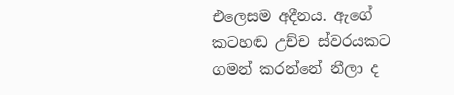එලෙසම අදීනය. ඇගේ කටහඬ උච්ච ස්වරයකට ගමන් කරන්නේ නීලා ද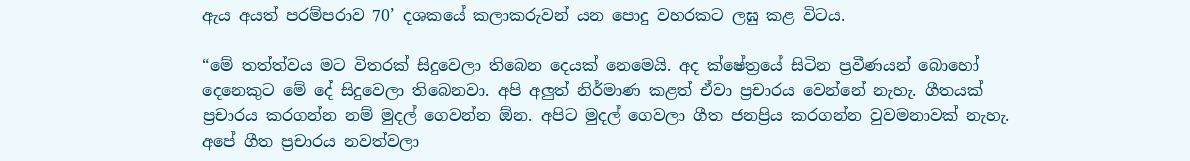ඇය අයත් පරම්පරාව 70’ දශකයේ කලාකරුවන් යන පොදු වහරකට ලඝු කළ විටය.

“මේ තත්ත්වය මට විතරක් සිදුවෙලා තිබෙන දෙයක් නෙමෙයි. අද ක්ෂේත්‍රයේ සිටින ප්‍රවීණයන් බොහෝ දෙනෙකුට මේ දේ සිදුවෙලා තිබෙනවා. අපි අලුත් නිර්මාණ කළත් ඒවා ප්‍රචාරය වෙන්නේ නැහැ. ගීතයක් ප්‍රචාරය කරගන්න නම් මුදල් ගෙවන්න ඕන. අපිට මුදල් ගෙවලා ගීත ජනප්‍රිය කරගන්න වුවමනාවක් නැහැ. අපේ ගීත ප්‍රචාරය නවත්වලා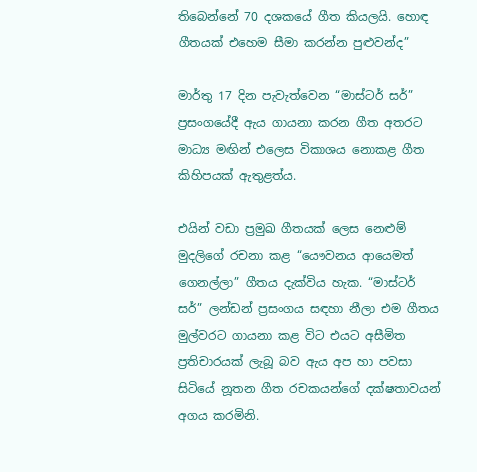තිබෙන්නේ 70 දශකයේ ගීත කියලයි. හොඳ ගීතයක් එහෙම සීමා කරන්න පුළුවන්ද”

මාර්තු 17 දින පැවැත්වෙන “මාස්ටර් සර්” ප්‍රසංගයේදී ඇය ගායනා කරන ගීත අතරට මාධ්‍ය මඟින් එලෙස විකාශය නොකළ ගීත කිහිපයක් ඇතුළත්ය.

එයින් වඩා ප්‍රමුඛ ගීතයක් ලෙස නෙළුම් මුදලිගේ රචනා කළ “යෞවනය ආයෙමත් ගෙනල්ලා” ගීතය දැක්විය හැක. “මාස්ටර් සර්” ලන්ඩන් ප්‍රසංගය සඳහා නීලා එම ගීතය මුල්වරට ගායනා කළ විට එයට අසීමිත ප්‍රතිචාරයක් ලැබූ බව ඇය අප හා පවසා සිටියේ නූතන ගීත රචකයන්ගේ දක්ෂතාවයන් අගය කරමිනි.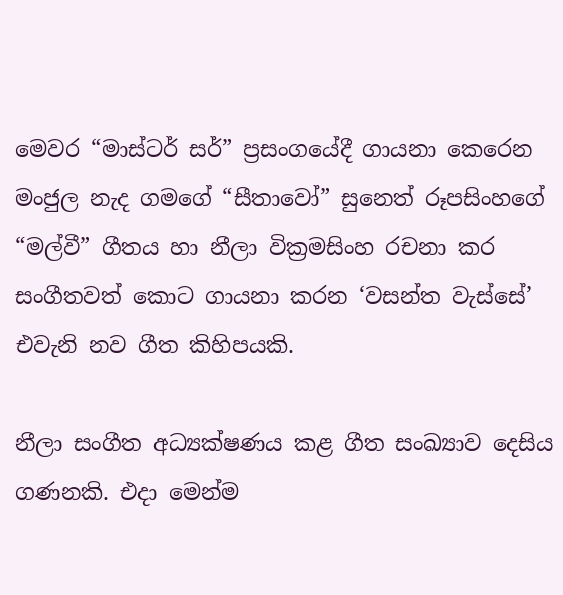මෙවර “මාස්ටර් සර්” ප්‍රසංගයේදී ගායනා කෙරෙන මංජුල නැද ගමගේ “සීතාවෝ” සුනෙත් රූපසිංහගේ “මල්වී” ගීතය හා නීලා වික්‍රමසිංහ රචනා කර සංගීතවත් කොට ගායනා කරන ‘වසන්ත වැස්සේ’ එවැනි නව ගීත කිහිපයකි.

නීලා සංගීත අධ්‍යක්ෂණය කළ ගීත සංඛ්‍යාව දෙසිය ගණනකි. එදා මෙන්ම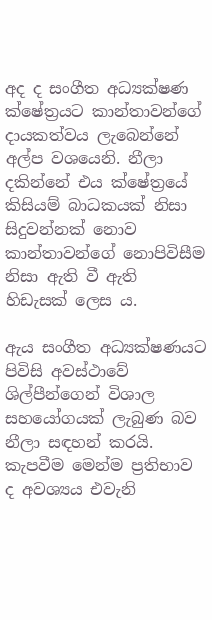අද ද සංගීත අධ්‍යක්ෂණ ක්ෂේත්‍රයට කාන්තාවන්ගේ දායකත්වය ලැබෙන්නේ අල්ප වශයෙනි. නීලා දකින්නේ එය ක්ෂේත්‍රයේ කිසියම් බාධකයක් නිසා සිදුවන්නක් නොව කාන්තාවන්ගේ නොපිවිසීම නිසා ඇති වී ඇති හිඩැසක් ලෙස ය.

ඇය සංගීත අධ්‍යක්ෂණයට පිවිසි අවස්ථාවේ ශිල්පීන්ගෙන් විශාල සහයෝගයක් ලැබුණ බව නීලා සඳහන් කරයි. කැපවීම මෙන්ම ප්‍රතිභාව ද අවශ්‍යය එවැනි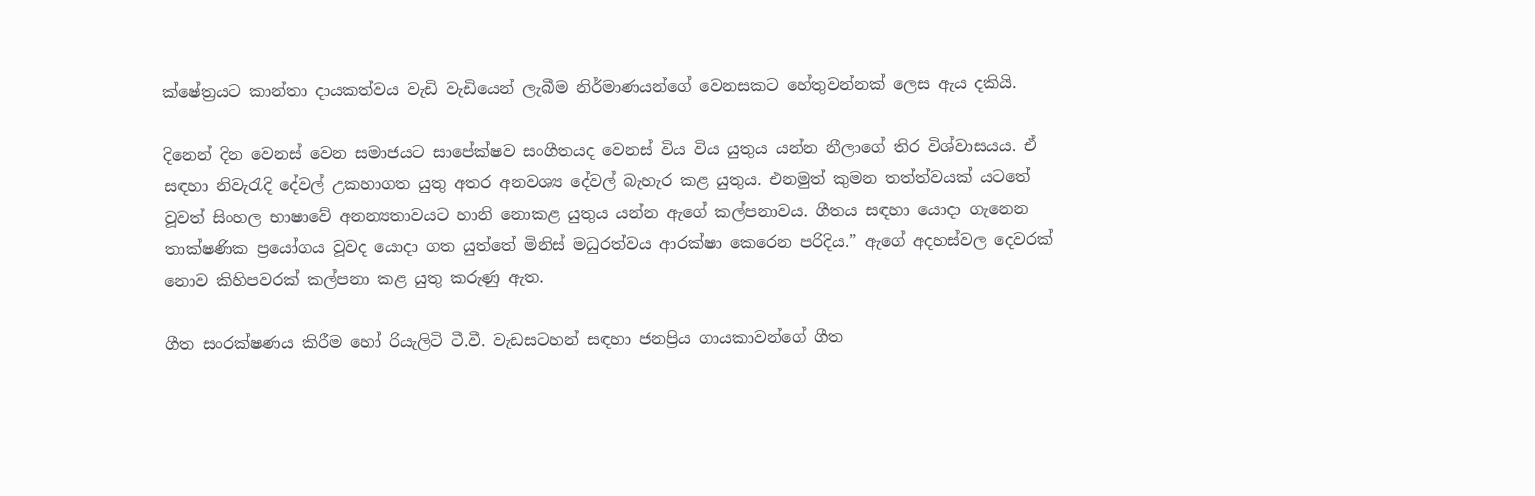ක්ෂේත්‍රයට කාන්තා දායකත්වය වැඩි වැඩියෙන් ලැබීම නිර්මාණයන්ගේ වෙනසකට හේතුවන්නක් ලෙස ඇය දකියි.

දිනෙන් දින වෙනස් වෙන සමාජයට සාපේක්ෂව සංගීතයද වෙනස් විය විය යුතුය යන්න නීලාගේ තිර විශ්වාසයය. ඒ සඳහා නිවැරැදි දේවල් උකහාගත යුතු අතර අනවශ්‍ය දේවල් බැහැර කළ යුතුය. එනමුත් කුමන තත්ත්වයක් යටතේ වූවත් සිංහල භාෂාවේ අනන්‍යතාවයට හානි නොකළ යුතුය යන්න ඇගේ කල්පනාවය. ගීතය සඳහා යොදා ගැනෙන තාක්ෂණික ප්‍රයෝගය වූවද යොදා ගත යුත්තේ මිනිස් මධුරත්වය ආරක්ෂා කෙරෙන පරිදිය.” ඇගේ අදහස්වල දෙවරක් නොව කිහිපවරක් කල්පනා කළ යුතු කරුණු ඇත.

ගීත සංරක්ෂණය කිරීම හෝ රියැලිටි ටී.වී. වැඩසටහන් සඳහා ජනප්‍රිය ගායකාවන්ගේ ගීත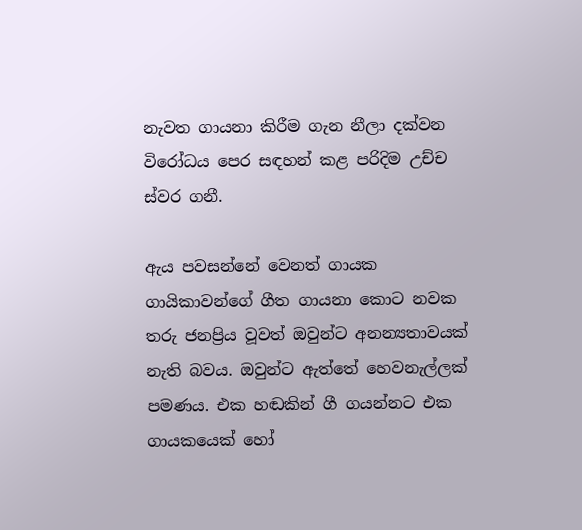නැවත ගායනා කිරීම ගැන නීලා දක්වන විරෝධය පෙර සඳහන් කළ පරිදිම උච්ච ස්වර ගනී.

ඇය පවසන්නේ වෙනත් ගායක ගායිකාවන්ගේ ගීත ගායනා කොට නවක තරු ජනප්‍රිය වූවත් ඔවුන්ට අනන්‍යතාවයක් නැති බවය. ඔවුන්ට ඇත්තේ හෙවනැල්ලක් පමණය. එක හඬකින් ගී ගයන්නට එක ගායකයෙක් හෝ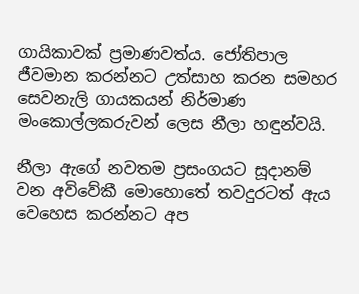ගායිකාවක් ප්‍රමාණවත්ය. ජෝතිපාල ජීවමාන කරන්නට උත්සාහ කරන සමහර සෙවනැලි ගායකයන් නිර්මාණ මංකොල්ලකරුවන් ලෙස නීලා හඳුන්වයි.

නීලා ඇගේ නවතම ප්‍රසංගයට සූදානම් වන අවිවේකී මොහොතේ තවදුරටත් ඇය වෙහෙස කරන්නට අප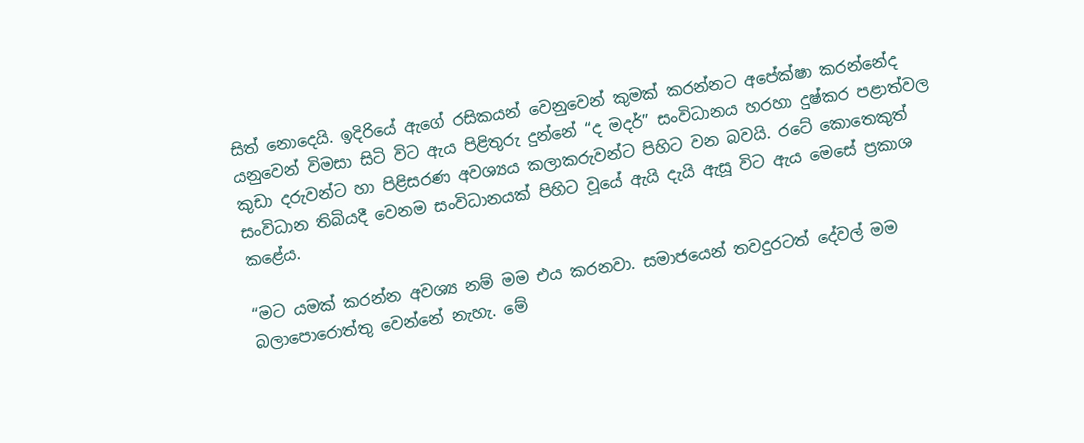සිත් නොදෙයි. ඉදිරියේ ඇගේ රසිකයන් වෙනුවෙන් කුමක් කරන්නට අපේක්ෂා කරන්නේද යනුවෙන් විමසා සිටි විට ඇය පිළිතුරු දුන්නේ “ද මදර්” සංවිධානය හරහා දුෂ්කර පළාත්වල කුඩා දරුවන්ට හා පිළිසරණ අවශ්‍යය කලාකරුවන්ට පිහිට වන බවයි. රටේ කොතෙකුත් සංවිධාන තිබියදී වෙනම සංවිධානයක් පිහිට වූයේ ඇයි දැයි ඇසූ විට ඇය මෙසේ ප්‍රකාශ කළේය.

“මට යමක් කරන්න අවශ්‍ය නම් මම එය කරනවා. සමාජයෙන් තවදුරටත් දේවල් මම බලාපොරොත්තු වෙන්නේ නැහැ. මේ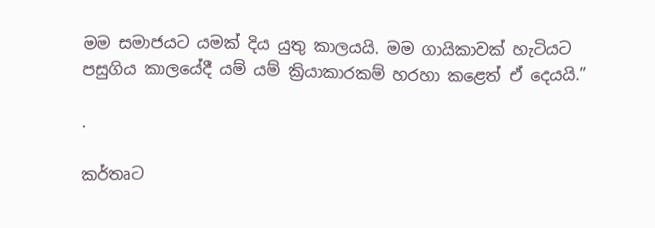මම සමාජයට යමක් දිය යුතු කාලයයි. මම ගායිකාවක් හැටියට පසුගිය කාලයේදී යම් යම් ක්‍රියාකාරකම් හරහා කළෙත් ඒ දෙයයි.”

.

කර්තෘට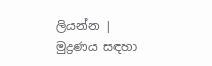ලියන්න | මුද්‍රණය සඳහා